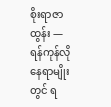စိုးရာဇာထွန်း — ရန်ကုန်လို နေရာမျိုးတွင် ရ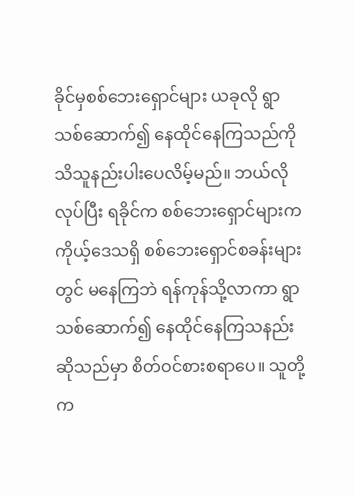ခိုင်မှစစ်ဘေးရှောင်များ ယခုလို ရွာသစ်ဆောက်၍ နေထိုင်နေကြသည်ကို သိသူနည်းပါးပေလိမ့်မည်။ ဘယ်လိုလုပ်ပြီး ရခိုင်က စစ်ဘေးရှောင်များက ကိုယ့်ဒေသရှိ စစ်ဘေးရှောင်စခန်းများတွင် မနေကြဘဲ ရန်ကုန်သို့လာကာ ရွာသစ်ဆောက်၍ နေထိုင်နေကြသနည်းဆိုသည်မှာ စိတ်ဝင်စားစရာပေ။ သူတို့က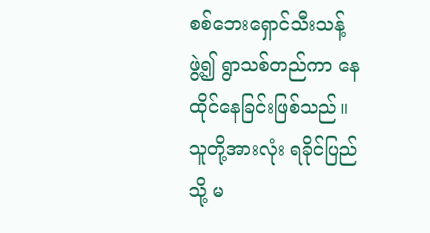စစ်ဘေးရှောင်သီးသန့်ဖွဲ့၍ ရွာသစ်တည်ကာ နေထိုင်နေခြင်းဖြစ်သည်။ သူတို့အားလုံး ရခိုင်ပြည်သို့ မ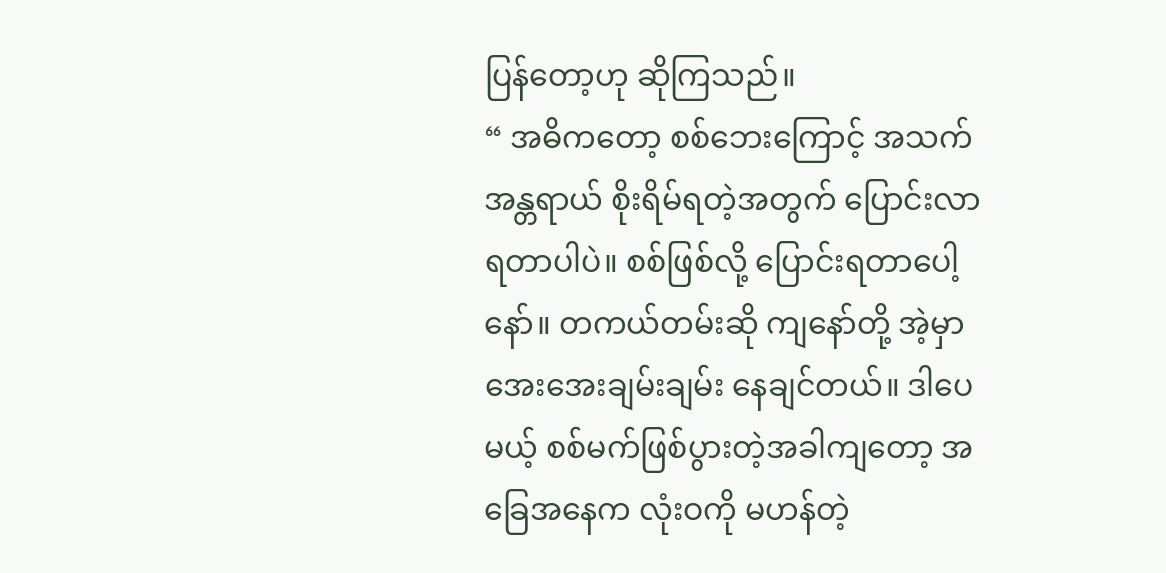ပြန်တော့ဟု ဆိုကြသည်။
“ အဓိကတော့ စစ်ဘေးကြောင့် အသက်အန္တရာယ် စိုးရိမ်ရတဲ့အတွက် ပြောင်းလာရတာပါပဲ။ စစ်ဖြစ်လို့ ပြောင်းရတာပေါ့နော်။ တကယ်တမ်းဆို ကျနော်တို့ အဲ့မှာ အေးအေးချမ်းချမ်း နေချင်တယ်။ ဒါပေမယ့် စစ်မက်ဖြစ်ပွားတဲ့အခါကျတော့ အခြေအနေက လုံးဝကို မဟန်တဲ့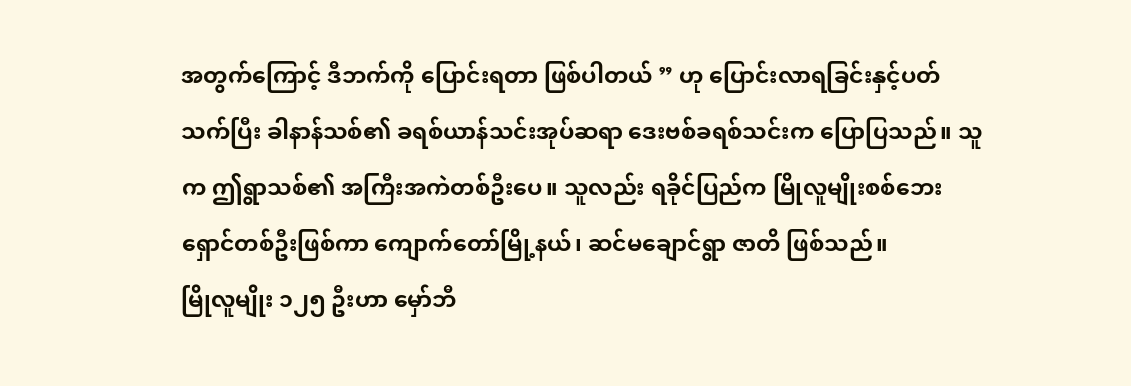အတွက်ကြောင့် ဒီဘက်ကို ပြောင်းရတာ ဖြစ်ပါတယ် ” ဟု ပြောင်းလာရခြင်းနှင့်ပတ်သက်ပြီး ခါနာန်သစ်၏ ခရစ်ယာန်သင်းအုပ်ဆရာ ဒေးဗစ်ခရစ်သင်းက ပြောပြသည်။ သူက ဤရွာသစ်၏ အကြီးအကဲတစ်ဦးပေ။ သူလည်း ရခိုင်ပြည်က မြိုလူမျိုးစစ်ဘေးရှောင်တစ်ဦးဖြစ်ကာ ကျောက်တော်မြို့နယ်၊ ဆင်မချောင်ရွာ ဇာတိ ဖြစ်သည်။
မြိုလူမျိုး ၁၂၅ ဦးဟာ မှော်ဘီ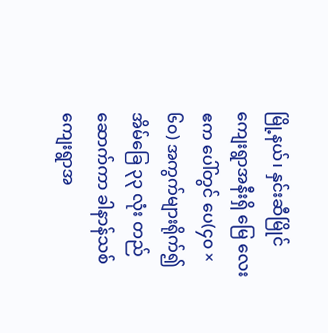မြို့နယ်၊ နှင်းဆီမြိုင်ကျေးရွာအနီးရှိ မြေ လေး ဧက ပေါ်တွင် ပေ(၄၀ × ၆၀) အကွက်များရိုက်၍ အိမ်ခြေ ၃၃ လုံး တည်ဆောက်ကာ ခါနာန်သစ်ကျေးရွာအ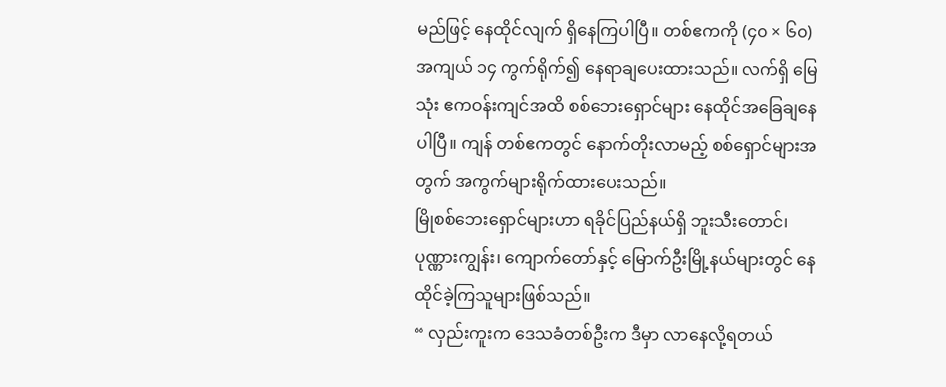မည်ဖြင့် နေထိုင်လျက် ရှိနေကြပါပြီ။ တစ်ဧကကို (၄၀ × ၆၀) အကျယ် ၁၄ ကွက်ရိုက်၍ နေရာချပေးထားသည်။ လက်ရှိ မြေ သုံး ဧကဝန်းကျင်အထိ စစ်ဘေးရှောင်များ နေထိုင်အခြေချနေပါပြီ။ ကျန် တစ်ဧကတွင် နောက်တိုးလာမည့် စစ်ရှောင်များအတွက် အကွက်များရိုက်ထားပေးသည်။
မြိုစစ်ဘေးရှောင်များဟာ ရခိုင်ပြည်နယ်ရှိ ဘူးသီးတောင်၊ ပုဏ္ဏားကျွန်း၊ ကျောက်တော်နှင့် မြောက်ဦးမြို့နယ်များတွင် နေထိုင်ခဲ့ကြသူများဖြစ်သည်။
“ လှည်းကူးက ဒေသခံတစ်ဦးက ဒီမှာ လာနေလို့ရတယ်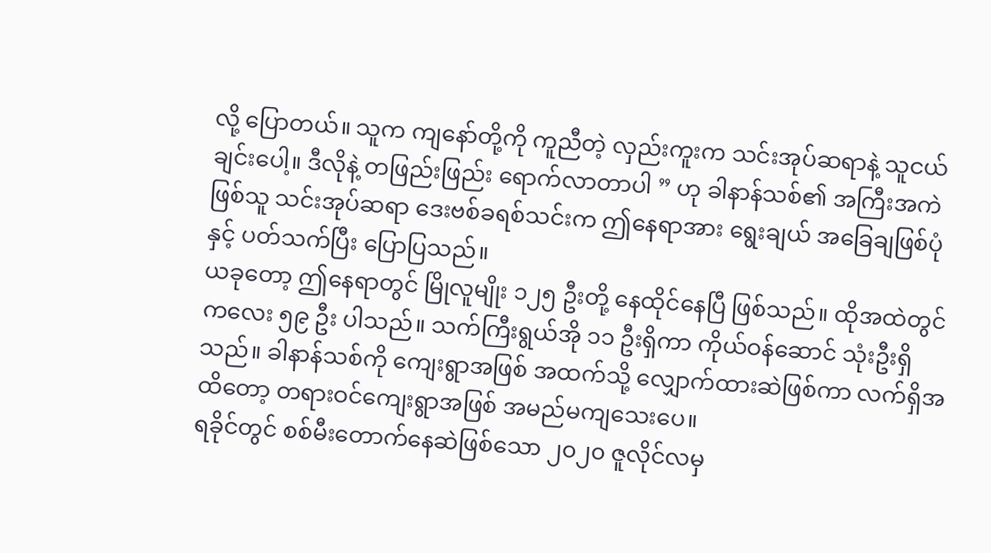လို့ ပြောတယ်။ သူက ကျနော်တို့ကို ကူညီတဲ့ လှည်းကူးက သင်းအုပ်ဆရာနဲ့ သူငယ်ချင်းပေါ့။ ဒီလိုနဲ့ တဖြည်းဖြည်း ရောက်လာတာပါ ” ဟု ခါနာန်သစ်၏ အကြီးအကဲဖြစ်သူ သင်းအုပ်ဆရာ ဒေးဗစ်ခရစ်သင်းက ဤနေရာအား ရွေးချယ် အခြေချဖြစ်ပုံနှင့် ပတ်သက်ပြီး ပြောပြသည်။
ယခုတော့ ဤနေရာတွင် မြိုလူမျိုး ၁၂၅ ဦးတို့ နေထိုင်နေပြီ ဖြစ်သည်။ ထိုအထဲတွင် ကလေး ၅၉ ဦး ပါသည်။ သက်ကြီးရွယ်အို ၁၁ ဦးရှိကာ ကိုယ်ဝန်ဆောင် သုံးဦးရှိသည်။ ခါနာန်သစ်ကို ကျေးရွာအဖြစ် အထက်သို့ လျှောက်ထားဆဲဖြစ်ကာ လက်ရှိအထိတော့ တရားဝင်ကျေးရွာအဖြစ် အမည်မကျသေးပေ။
ရခိုင်တွင် စစ်မီးတောက်နေဆဲဖြစ်သော ၂၀၂၀ ဇူလိုင်လမှ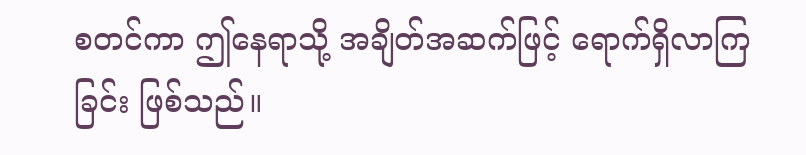စတင်ကာ ဤနေရာသို့ အချိတ်အဆက်ဖြင့် ရောက်ရှိလာကြခြင်း ဖြစ်သည်။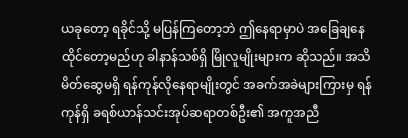ယခုတော့ ရခိုင်သို့ မပြန်ကြတော့ဘဲ ဤနေရာမှာပဲ အခြေချနေထိုင်တော့မည်ဟု ခါနာန်သစ်ရှိ မြိုလူမျိုးများက ဆိုသည်။ အသိမိတ်ဆွေမရှိ ရန်ကုန်လိုနေရာမျိုးတွင် အခက်အခဲများကြားမှ ရန်ကုန်ရှိ ခရစ်ယာန်သင်းအုပ်ဆရာတစ်ဦး၏ အကူအညီ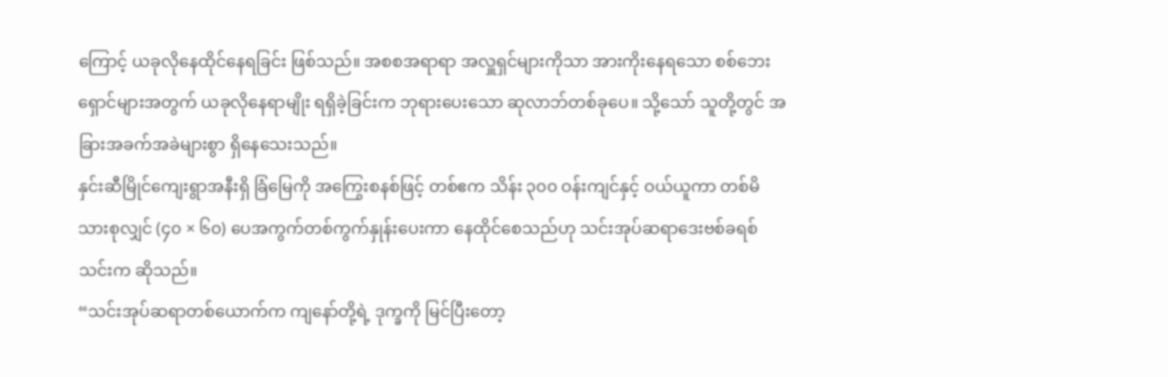ကြောင့် ယခုလိုနေထိုင်နေရခြင်း ဖြစ်သည်။ အစစအရာရာ အလှူရှင်များကိုသာ အားကိုးနေရသော စစ်ဘေးရှောင်များအတွက် ယခုလိုနေရာမျိုး ရရှိခဲ့ခြင်းက ဘုရားပေးသော ဆုလာဘ်တစ်ခုပေ။ သို့သော် သူတို့တွင် အခြားအခက်အခဲများစွာ ရှိနေသေးသည်။
နှင်းဆီမြိုင်ကျေးရွာအနီးရှိ ခြံမြေကို အကြွေးစနစ်ဖြင့် တစ်ဧက သိန်း ၃၀၀ ဝန်းကျင်နှင့် ဝယ်ယူကာ တစ်မိသားစုလျှင် (၄၀ × ၆၀) ပေအကွက်တစ်ကွက်နှုန်းပေးကာ နေထိုင်စေသည်ဟု သင်းအုပ်ဆရာဒေးဗစ်ခရစ်သင်းက ဆိုသည်။
“သင်းအုပ်ဆရာတစ်ယောက်က ကျနော်တို့ရဲ့ ဒုက္ခကို မြင်ပြီးတော့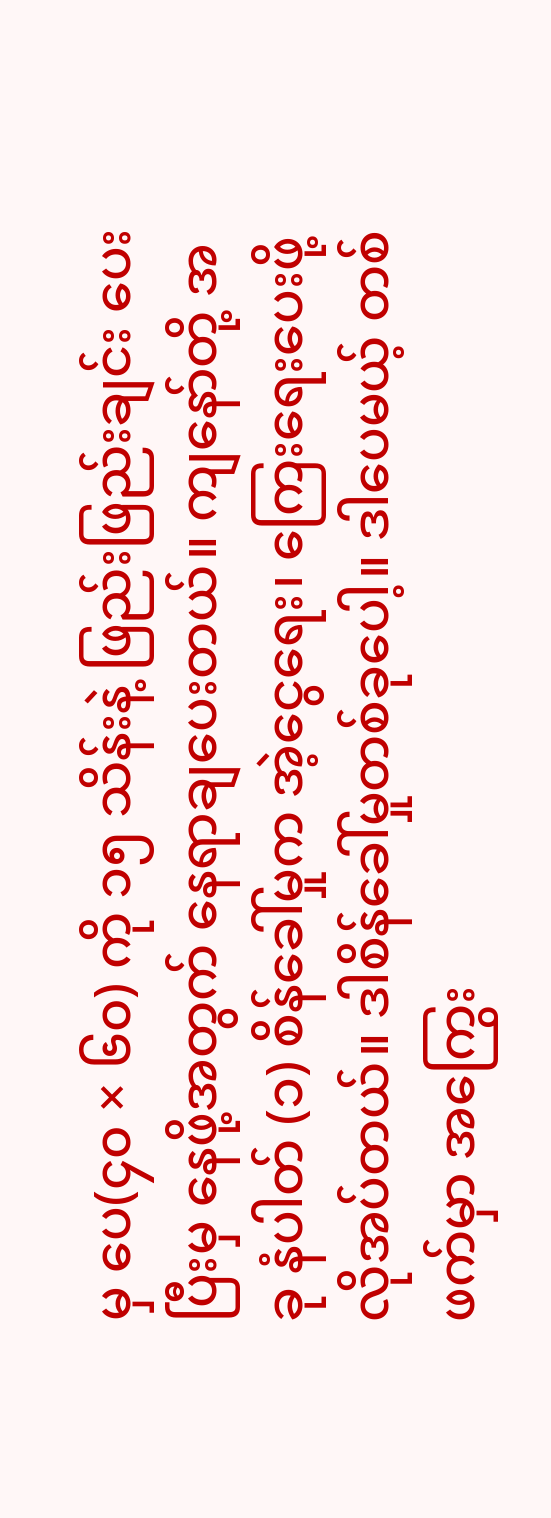မှ ပေ(၄၀ × ၆၀) ကို ၁၅ သိန်းနဲ့ ဖြည်းဖြည်းချင်း ပေးပြီးမှ နေဖို့အတွက် နေရာချပေးတယ်။ ကျနော်တို့ အခု နံပါတ် (၁) စိန်ခေါ်မှုက အဲ့ငွေရေး၊ ကြေးရေးပေးဖို့ လိုအပ်တယ်။ ဒါစိန်ခေါ်မှုတစ်ခုပေါ့။ ဒါပေမယ့် တစ်ဖက်မှာ အကြွေး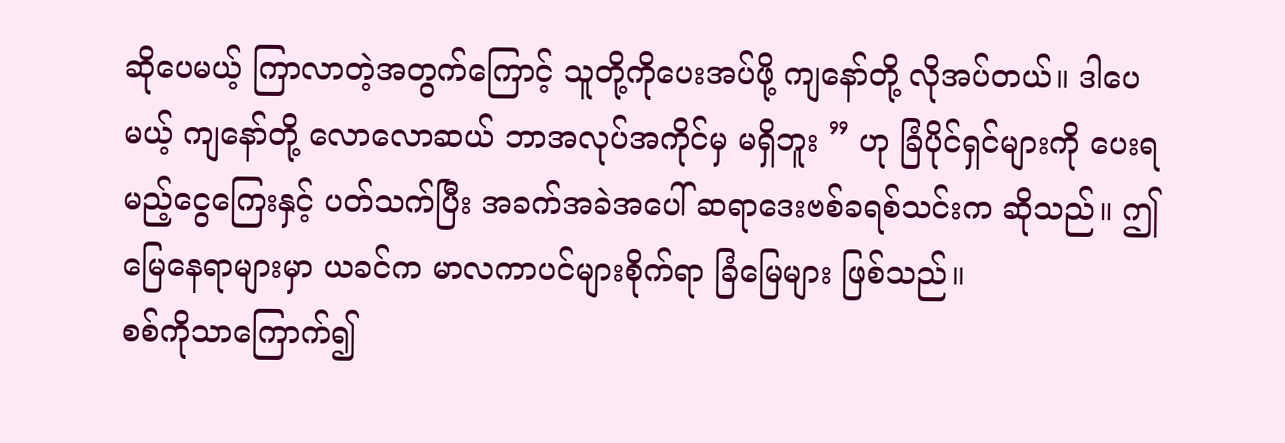ဆိုပေမယ့် ကြာလာတဲ့အတွက်ကြောင့် သူတို့ကိုပေးအပ်ဖို့ ကျနော်တို့ လိုအပ်တယ်။ ဒါပေမယ့် ကျနော်တို့ လောလောဆယ် ဘာအလုပ်အကိုင်မှ မရှိဘူး ” ဟု ခြံပိုင်ရှင်များကို ပေးရမည့်ငွေကြေးနှင့် ပတ်သက်ပြီး အခက်အခဲအပေါ် ဆရာဒေးဗစ်ခရစ်သင်းက ဆိုသည်။ ဤမြေနေရာများမှာ ယခင်က မာလကာပင်များစိုက်ရာ ခြံမြေများ ဖြစ်သည်။
စစ်ကိုသာကြောက်၍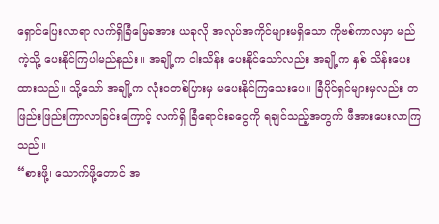ရှောင်ပြေးလာရာ လက်ရှိခြံမြေခအား ယခုလို အလုပ်အကိုင်များမရှိသော ကိုဗစ်ကာလမှာ မည်ကဲ့သို့ ပေးနိုင်ကြပါမည်နည်း။ အချို့က ငါးသိန်း ပေးနိုင်သော်လည်း အချို့က နှစ် သိန်းပေးထားသည်။ သို့သော် အချို့က လုံးဝတစ်ပြားမှ မပေးနိုင်ကြသေးပေ။ ခြံပိုင်ရှင်များမှလည်း တဖြည်းဖြည်းကြာလာခြင်းကြောင့် လက်ရှိ ခြံရောင်းခငွေကို ရချင်သည့်အတွက် ဖီအားပေးလာကြသည်။
“စားဖို့၊ သောက်ဖို့တောင် အ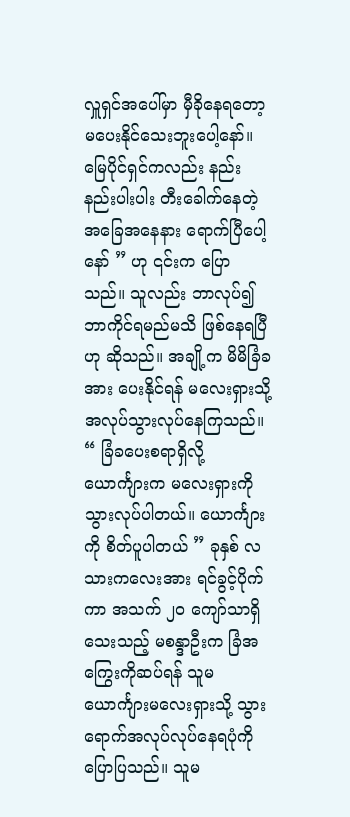လှူရှင်အပေါ်မှာ မှီခိုနေရတော့ မပေးနိုင်သေးဘူးပေါ့နော်။ မြေပိုင်ရှင်ကလည်း နည်းနည်းပါးပါး တီးခေါက်နေတဲ့ အခြေအနေနား ရောက်ပြီပေါ့နော် ” ဟု ၎င်းက ပြောသည်။ သူလည်း ဘာလုပ်၍ ဘာကိုင်ရမည်မသိ ဖြစ်နေရပြီဟု ဆိုသည်။ အချို့က မိမိခြံခအား ပေးနိုင်ရန် မလေးရှားသို့ အလုပ်သွားလုပ်နေကြသည်။
“ ခြံခပေးစရာရှိလို့ ယောင်္ကျားက မလေးရှားကို သွားလုပ်ပါတယ်။ ယောင်္ကျားကို စိတ်ပူပါတယ် ” ခုနှစ် လသားကလေးအား ရင်ခွင့်ပိုက်ကာ အသက် ၂၀ ကျော်သာရှိသေးသည့် မစန္ဒာဦးက ခြံအကြွေးကိုဆပ်ရန် သူမယောင်္ကျားမလေးရှားသို့ သွားရောက်အလုပ်လုပ်နေရပုံကို ပြောပြသည်။ သူမ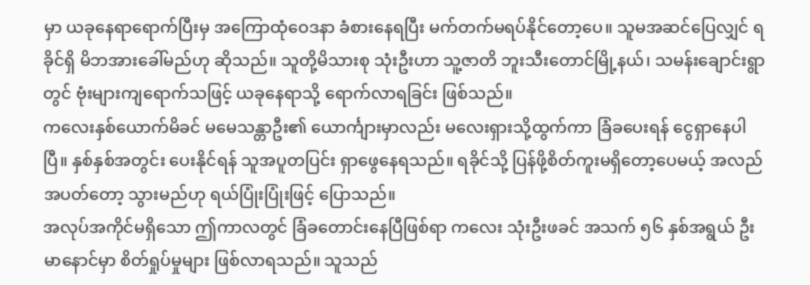မှာ ယခုနေရာရောက်ပြီးမှ အကြောထုံဝေဒနာ ခံစားနေရပြီး မက်တက်မရပ်နိုင်တော့ပေ။ သူမအဆင်ပြေလျှင် ရခိုင်ရှိ မိဘအားခေါ်မည်ဟု ဆိုသည်။ သူတို့မိသားစု သုံးဦးဟာ သူ့ဇာတိ ဘူးသီးတောင်မြို့နယ်၊ သမန်းချောင်းရွာတွင် ဗုံးများကျရောက်သဖြင့် ယခုနေရာသို့ ရောက်လာရခြင်း ဖြစ်သည်။
ကလေးနှစ်ယောက်မိခင် မမေသန္တာဦး၏ ယောင်္ကျားမှာလည်း မလေးရှားသို့ထွက်ကာ ခြံခပေးရန် ငွေရှာနေပါပြီ။ နှစ်နှစ်အတွင်း ပေးနိုင်ရန် သူအပူတပြင်း ရှာဖွေနေရသည်။ ရခိုင်သို့ ပြန်ဖို့စိတ်ကူးမရှိတော့ပေမယ့် အလည်အပတ်တော့ သွားမည်ဟု ရယ်ပြုံးပြုံးဖြင့် ပြောသည်။
အလုပ်အကိုင်မရှိသော ဤကာလတွင် ခြံခတောင်းနေပြီဖြစ်ရာ ကလေး သုံးဦးဖခင် အသက် ၅၆ နှစ်အရွယ် ဦးမာနောင်မှာ စိတ်ရှုပ်မှုများ ဖြစ်လာရသည်။ သူသည်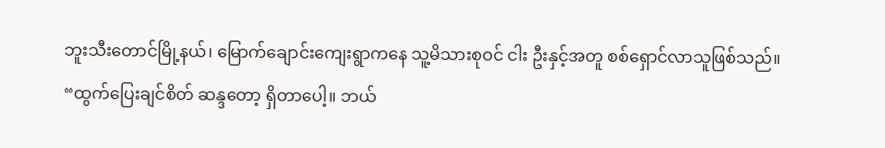ဘူးသီးတောင်မြို့နယ်၊ မြောက်ချောင်းကျေးရွာကနေ သူ့မိသားစုဝင် ငါး ဦးနှင့်အတူ စစ်ရှောင်လာသူဖြစ်သည်။
“ထွက်ပြေးချင်စိတ် ဆန္ဒတော့ ရှိတာပေါ့။ ဘယ်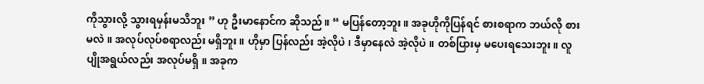ကိုသွားလို့ သွားရမှန်းမသိဘူး ” ဟု ဦးမာနောင်က ဆိုသည်။ “ မပြန်တော့ဘူး။ အခုဟိုကိုပြန်ရင် စားစရာက ဘယ်လို စားမလဲ။ အလုပ်လုပ်စရာလည်း မရှိဘူး။ ဟိုမှာ ပြန်လည်း အဲ့လိုပဲ၊ ဒီမှာနေလဲ အဲ့လိုပဲ။ တစ်ပြားမှ မပေးရသေးဘူး။ လူပျိုအရွယ်လည်း အလုပ်မရှိ။ အခုက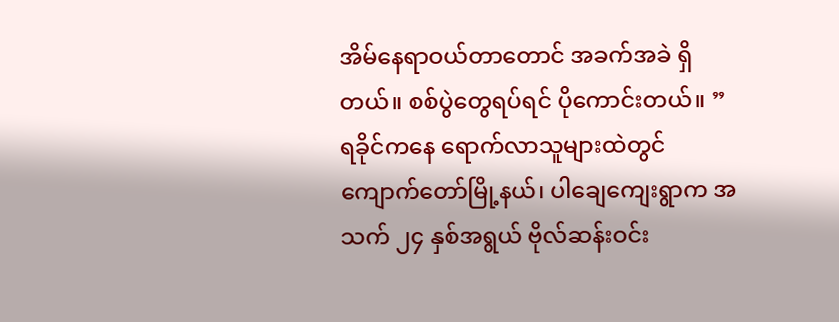အိမ်နေရာဝယ်တာတောင် အခက်အခဲ ရှိတယ်။ စစ်ပွဲတွေရပ်ရင် ပိုကောင်းတယ်။ ”
ရခိုင်ကနေ ရောက်လာသူများထဲတွင် ကျောက်တော်မြို့နယ်၊ ပါချေကျေးရွာက အသက် ၂၄ နှစ်အရွယ် ဗိုလ်ဆန်းဝင်း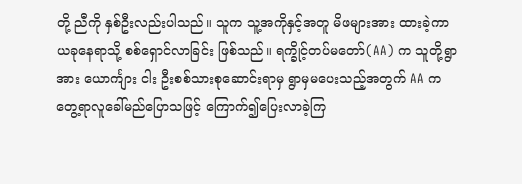တို့ ညီကို နှစ်ဦးလည်းပါသည်။ သူက သူ့အကိုနှင့်အတူ မိဖများအား ထားခဲ့ကာ ယခုနေရာသို့ စစ်ရှောင်လာခြင်း ဖြစ်သည်။ ရက္ခိုင့်တပ်မတော်(AA) က သူတို့ရွာအား ယောင်္ကျား ငါး ဦးစစ်သားစုဆောင်းရာမှ ရွာမှမပေးသည့်အတွက် AA က တွေ့ရာလူခေါ်မည်ပြောသဖြင့် ကြောက်၍ပြေးလာခဲ့ကြ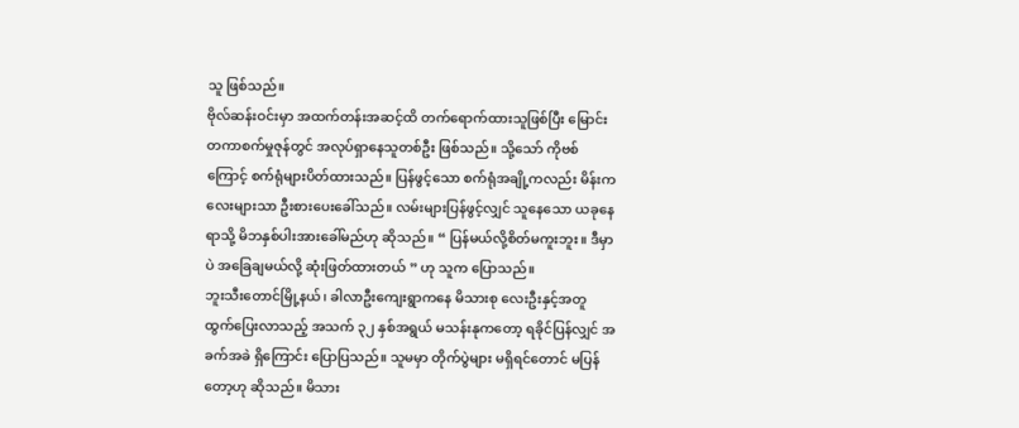သူ ဖြစ်သည်။
ဗိုလ်ဆန်းဝင်းမှာ အထက်တန်းအဆင့်ထိ တက်ရောက်ထားသူဖြစ်ပြီး မြောင်းတကာစက်မှုဇုန်တွင် အလုပ်ရှာနေသူတစ်ဦး ဖြစ်သည်။ သို့သော် ကိုဗစ်ကြောင့် စက်ရုံများပိတ်ထားသည်။ ပြန်ဖွင့်သော စက်ရုံအချို့ကလည်း မိန်းကလေးများသာ ဦးစားပေးခေါ်သည်။ လမ်းများပြန်ဖွင့်လျှင် သူနေသော ယခုနေရာသို့ မိဘနှစ်ပါးအားခေါ်မည်ဟု ဆိုသည်။ “ ပြန်မယ်လို့စိတ်မကူးဘူး။ ဒီမှာပဲ အခြေချမယ်လို့ ဆုံးဖြတ်ထားတယ် ” ဟု သူက ပြောသည်။
ဘူးသီးတောင်မြို့နယ်၊ ခါလာဦးကျေးရွာကနေ မိသားစု လေးဦးနှင့်အတူ ထွက်ပြေးလာသည့် အသက် ၃၂ နှစ်အရွယ် မသန်းနုကတော့ ရခိုင်ပြန်လျှင် အခက်အခဲ ရှိကြောင်း ပြောပြသည်။ သူမမှာ တိုက်ပွဲများ မရှိရင်တောင် မပြန်တော့ဟု ဆိုသည်။ မိသား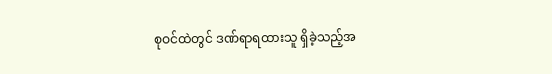စုဝင်ထဲတွင် ဒဏ်ရာရထားသူ ရှိခဲ့သည့်အ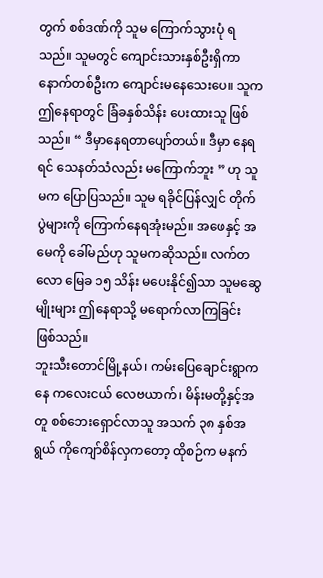တွက် စစ်ဒဏ်ကို သူမ ကြောက်သွားပုံ ရသည်။ သူမတွင် ကျောင်းသားနှစ်ဦးရှိကာ နောက်တစ်ဦးက ကျောင်းမနေသေးပေ။ သူက ဤနေရာတွင် ခြံခနှစ်သိန်း ပေးထားသူ ဖြစ်သည်။ “ ဒီမှာနေရတာပျော်တယ်။ ဒီမှာ နေရရင် သေနတ်သံလည်း မကြောက်ဘူး ” ဟု သူမက ပြောပြသည်။ သူမ ရခိုင်ပြန်လျှင် တိုက်ပွဲများကို ကြောက်နေရအုံးမည်။ အဖေနှင့် အမေကို ခေါ်မည်ဟု သူမကဆိုသည်။ လက်တလော မြေခ ၁၅ သိန်း မပေးနိုင်၍သာ သူမဆွေမျိုးများ ဤနေရာသို့ မရောက်လာကြခြင်း ဖြစ်သည်။
ဘူးသီးတောင်မြို့နယ်၊ ကမ်းပြေချောင်းရွာကနေ ကလေးငယ် လေဗယာက်၊ မိန်းမတို့နှင့်အတူ စစ်ဘေးရှောင်လာသူ အသက် ၃၈ နှစ်အရွယ် ကိုကျော်စိန်လှကတော့ ထိုစဉ်က မနက်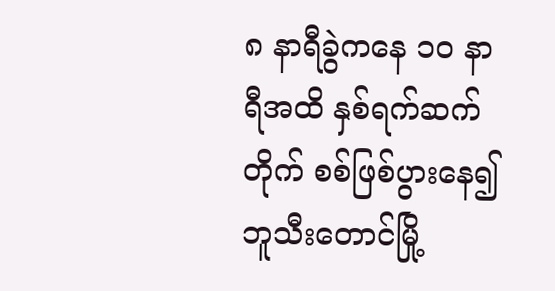၈ နာရီခွဲကနေ ၁၀ နာရီအထိ နှစ်ရက်ဆက်တိုက် စစ်ဖြစ်ပွားနေ၍ ဘူသီးတောင်မြို့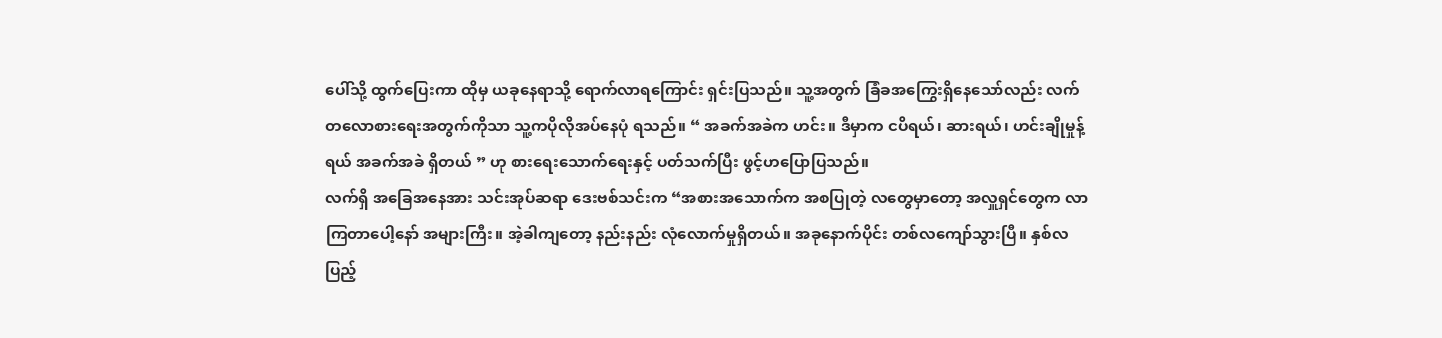ပေါ်သို့ ထွက်ပြေးကာ ထိုမှ ယခုနေရာသို့ ရောက်လာရကြောင်း ရှင်းပြသည်။ သူ့အတွက် ခြံခအကြွေးရှိနေသော်လည်း လက်တလောစားရေးအတွက်ကိုသာ သူ့ကပိုလိုအပ်နေပုံ ရသည်။ “ အခက်အခဲက ဟင်း။ ဒီမှာက ငပိရယ်၊ ဆားရယ်၊ ဟင်းချိုမှုန့်ရယ် အခက်အခဲ ရှိတယ် ” ဟု စားရေးသောက်ရေးနှင့် ပတ်သက်ပြီး ဖွင့်ဟပြောပြသည်။
လက်ရှိ အခြေအနေအား သင်းအုပ်ဆရာ ဒေးဗစ်သင်းက “အစားအသောက်က အစပြုတဲ့ လတွေမှာတော့ အလှူရှင်တွေက လာကြတာပေါ့နော် အများကြီး။ အဲ့ခါကျတော့ နည်းနည်း လုံလောက်မှုရှိတယ်။ အခုနောက်ပိုင်း တစ်လကျော်သွားပြီ။ နှစ်လပြည့်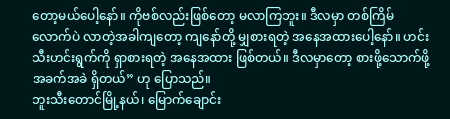တော့မယ်ပေါ့နော်။ ကိုဗစ်လည်းဖြစ်တော့ မလာကြဘူး။ ဒီလမှာ တစ်ကြိမ်လောက်ပဲ လာတဲ့အခါကျတော့ ကျနော်တို့ မျှစားရတဲ့ အနေအထားပေါ့နော်။ ဟင်းသီးဟင်းရွက်ကို ရှာစားရတဲ့ အနေအထား ဖြစ်တယ်။ ဒီလမှာတော့ စားဖို့သောက်ဖို့ အခက်အခဲ ရှိတယ်” ဟု ပြောသည်။
ဘူးသီးတောင်မြို့နယ်၊ မြောက်ချောင်း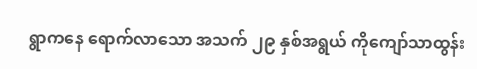ရွာကနေ ရောက်လာသော အသက် ၂၉ နှစ်အရွယ် ကိုကျော်သာထွန်း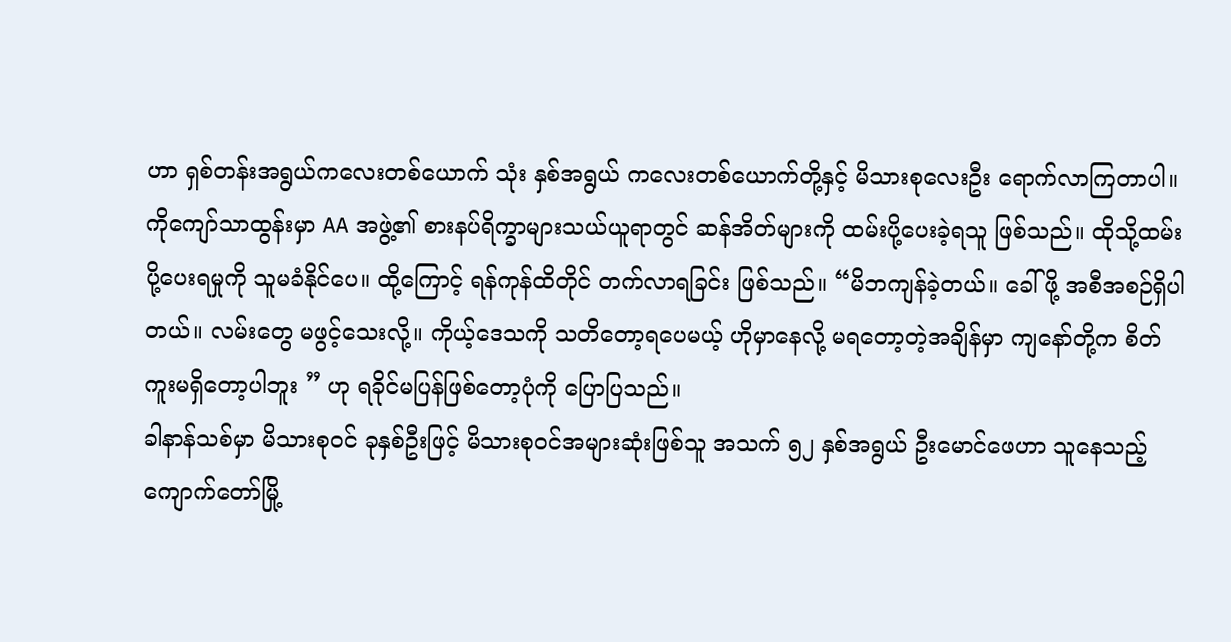ဟာ ရှစ်တန်းအရွယ်ကလေးတစ်ယောက် သုံး နှစ်အရွယ် ကလေးတစ်ယောက်တို့နှင့် မိသားစုလေးဦး ရောက်လာကြတာပါ။ ကိုကျော်သာထွန်းမှာ AA အဖွဲ့၏ စားနပ်ရိက္ခာများသယ်ယူရာတွင် ဆန်အိတ်များကို ထမ်းပို့ပေးခဲ့ရသူ ဖြစ်သည်။ ထိုသို့ထမ်းပို့ပေးရမှုကို သူမခံနိုင်ပေ။ ထို့ကြောင့် ရန်ကုန်ထိတိုင် တက်လာရခြင်း ဖြစ်သည်။ “မိဘကျန်ခဲ့တယ်။ ခေါ်ဖို့ အစီအစဉ်ရှိပါတယ်။ လမ်းတွေ မဖွင့်သေးလို့။ ကိုယ့်ဒေသကို သတိတော့ရပေမယ့် ဟိုမှာနေလို့ မရတော့တဲ့အချိန်မှာ ကျနော်တို့က စိတ်ကူးမရှိတော့ပါဘူး ” ဟု ရခိုင်မပြန်ဖြစ်တော့ပုံကို ပြောပြသည်။
ခါနာန်သစ်မှာ မိသားစုဝင် ခုနှစ်ဦးဖြင့် မိသားစုဝင်အများဆုံးဖြစ်သူ အသက် ၅၂ နှစ်အရွယ် ဦးမောင်ဖေဟာ သူနေသည့် ကျောက်တော်မြို့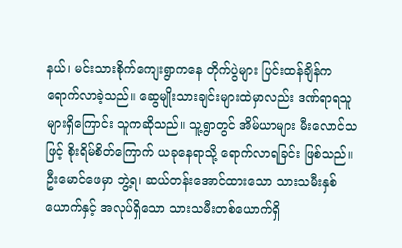နယ်၊ မင်းသားစိုက်ကျေးရွာကနေ တိုက်ပွဲများ ပြင်းထန်ချိန်က ရောက်လာခဲ့သည်။ ဆွေမျိုးသားချင်းများထဲမှာလည်း ဒဏ်ရာရသူများရှိကြောင်း သူကဆိုသည်။ သူ့ရွာတွင် အိမ်ယာများ မီးလောင်သဖြင့် စိုးရိမ်စိတ်ကြောက် ယခုနေရာသို့ ရောက်လာရခြင်း ဖြစ်သည်။ ဦးမောင်ဖေမှာ ဘွဲ့ရ၊ ဆယ်တန်းအောင်ထားသော သားသမီးနှစ်ယောက်နှင့် အလုပ်ရှိသော သားသမီးတစ်ယောက်ရှိ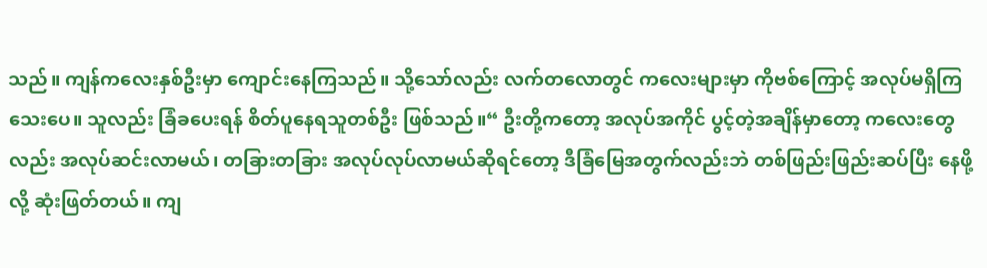သည်။ ကျန်ကလေးနှစ်ဦးမှာ ကျောင်းနေကြသည်။ သို့သော်လည်း လက်တလောတွင် ကလေးများမှာ ကိုဗစ်ကြောင့် အလုပ်မရှိကြသေးပေ။ သူလည်း ခြံခပေးရန် စိတ်ပူနေရသူတစ်ဦး ဖြစ်သည်။“ ဦးတို့ကတော့ အလုပ်အကိုင် ပွင့်တဲ့အချိန်မှာတော့ ကလေးတွေလည်း အလုပ်ဆင်းလာမယ်၊ တခြားတခြား အလုပ်လုပ်လာမယ်ဆိုရင်တော့ ဒီခြံမြေအတွက်လည်းဘဲ တစ်ဖြည်းဖြည်းဆပ်ပြီး နေဖို့လို့ ဆုံးဖြတ်တယ်။ ကျ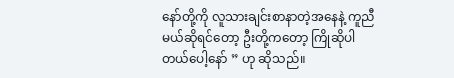နော်တို့ကို လူသားချင်းစာနာတဲ့အနေနဲ့ ကူညီမယ်ဆိုရင်တော့ ဦးတို့ကတော့ ကြိုဆိုပါတယ်ပေါ့နော် ” ဟု ဆိုသည်။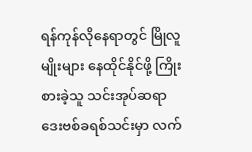ရန်ကုန်လိုနေရာတွင် မြိုလူမျိုးများ နေထိုင်နိုင်ဖို့ ကြိုးစားခဲ့သူ သင်းအုပ်ဆရာ ဒေးဗစ်ခရစ်သင်းမှာ လက်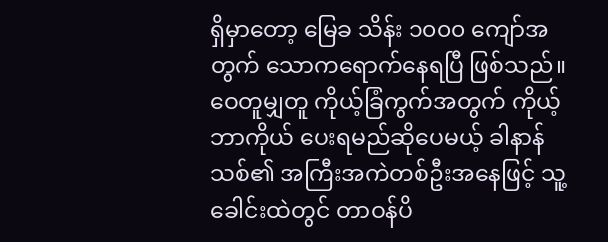ရှိမှာတော့ မြေခ သိန်း ၁၀၀၀ ကျော်အတွက် သောကရောက်နေရပြီ ဖြစ်သည်။ ဝေတူမျှတူ ကိုယ့်ခြံကွက်အတွက် ကိုယ့်ဘာကိုယ် ပေးရမည်ဆိုပေမယ့် ခါနာန်သစ်၏ အကြီးအကဲတစ်ဦးအနေဖြင့် သူ့ခေါင်းထဲတွင် တာဝန်ပိ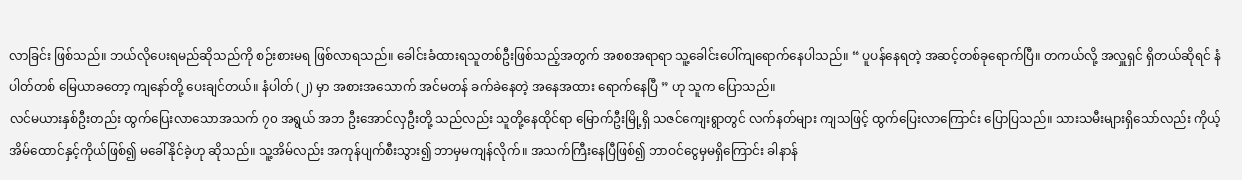လာခြင်း ဖြစ်သည်။ ဘယ်လိုပေးရမည်ဆိုသည်ကို စဉ်းစားမရ ဖြစ်လာရသည်။ ခေါင်းခံထားရသူတစ်ဦးဖြစ်သည့်အတွက် အစစအရာရာ သူ့ခေါင်းပေါ်ကျရောက်နေပါသည်။ “ ပူပန်နေရတဲ့ အဆင့်တစ်ခုရောက်ပြီ။ တကယ်လို့ အလှူရှင် ရှိတယ်ဆိုရင် နံပါတ်တစ် မြေယာခတော့ ကျနော်တို့ ပေးချင်တယ်။ နံပါတ် (၂) မှာ အစားအသောက် အင်မတန် ခက်ခဲနေတဲ့ အနေအထား ရောက်နေပြီ ” ဟု သူက ပြောသည်။
လင်မယားနှစ်ဦးတည်း ထွက်ပြေးလာသောအသက် ၇၀ အရွယ် အဘ ဦးအောင်လှဦးတို့ သည်လည်း သူတို့နေထိုင်ရာ မြောက်ဦးမြို့ရှိ သဇင်ကျေးရွာတွင် လက်နတ်များ ကျသဖြင့် ထွက်ပြေးလာကြောင်း ပြောပြသည်။ သားသမီးများရှိသော်လည်း ကိုယ့်အိမ်ထောင်နှင့်ကိုယ်ဖြစ်၍ မခေါ်နိုင်ခဲ့ဟု ဆိုသည်။ သူ့အိမ်လည်း အကုန်ပျက်စီးသွား၍ ဘာမှမကျန်လိုက်။ အသက်ကြီးနေပြီဖြစ်၍ ဘာဝင်ငွေမှမရှိကြောင်း ခါနာန်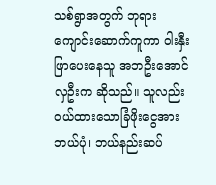သစ်ရွာအတွက် ဘုရားကျောင်းဆောက်ကူကာ ဝါးနှီးဖြာပေးနေသူ အဘဦးအောင်လှဦးက ဆိုသည်။ သူလည်း ဝယ်ထားသောခြံဖိုးငွေအား ဘယ်ပုံ၊ ဘယ်နည်းဆပ်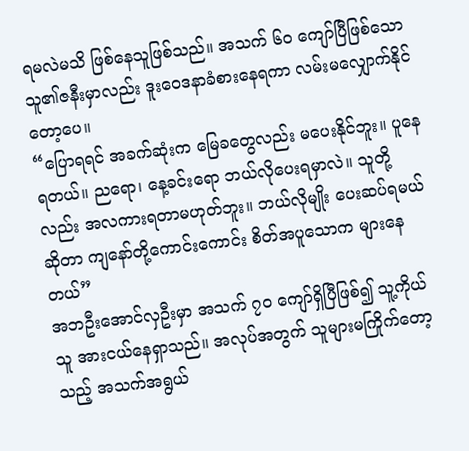ရမလဲမသိ ဖြစ်နေသူဖြစ်သည်။ အသက် ၆၀ ကျော်ပြီဖြစ်သော သူ၏ဇနီးမှာလည်း ဒူးဝေဒနာခံစားနေရကာ လမ်းမလျှောက်နိုင်တော့ပေ။
“ပြောရရင် အခက်ဆုံးက မြေခတွေလည်း မပေးနိုင်ဘူး။ ပူနေရတယ်။ ညရော၊ နေ့ခင်းရော ဘယ်လိုပေးရမှာလဲ။ သူတို့လည်း အလကားရတာမဟုတ်ဘူး။ ဘယ်လိုမျိုး ပေးဆပ်ရမယ်ဆိုတာ ကျနော်တို့ကောင်းကောင်း စိတ်အပူသောက များနေတယ်”
အဘဦးအောင်လှဦးမှာ အသက် ၇၀ ကျော်ရှိပြီဖြစ်၍ သူ့ကိုယ်သူ အားငယ်နေရှာသည်။ အလုပ်အတွက် သူများမကြိုက်တော့သည့် အသက်အရွယ်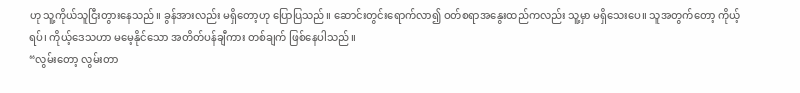ဟု သူ့ကိုယ်သူငြီးတွားနေသည်။ ခွန်အားလည်း မရှိတော့ဟု ပြောပြသည်။ ဆောင်းတွင်းရောက်လာ၍ ဝတ်စရာအနွေးထည်ကလည်း သူ့မှာ မရှိသေးပေ။ သူအတွက်တော့ ကိုယ့်ရပ်၊ ကိုယ့်ဒေသဟာ မမေ့နိုင်သော အတိတ်ပန်ချီကား တစ်ချက် ဖြစ်နေပါသည်။
“လွမ်းတော့ လွမ်းတာ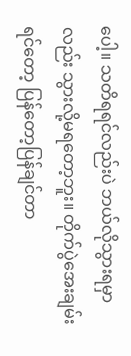ပေါ့။ သတိရရင်လည်းပဲ ဘယ်လိုသွားရမှာလည်း သွားလို့မရတော့ဘူး။ တိုက်ပွဲအေးချမ်းရင်တော့ ပြန်တော့ပြန်ချင်တာ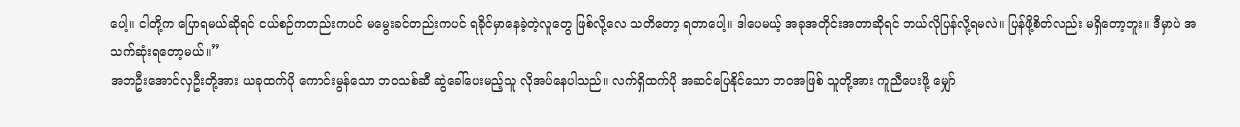ပေါ့။ ငါတို့က ပြောရမယ်ဆိုရင် ငယ်စဉ်ကတည်းကပင် မမွေးခင်တည်းကပင် ရခိုင်မှာနေခဲ့တဲ့လူတွေ ဖြစ်လို့လေ သတိတော့ ရတာပေါ့။ ဒါပေမယ့် အခုအတိုင်းအတာဆိုရင် ဘယ်လိုပြန်လို့ရမလဲ။ ပြန်ဖို့စိတ်လည်း မရှိတော့ဘူး။ ဒီမှာပဲ အသက်ဆုံးရတော့မယ်။”
အဘဦးအောင်လှဦးတို့အား ယခုထက်ပို ကောင်းမွန်သော ဘဝသစ်ဆီ ဆွဲခေါ်ပေးမည့်သူ လိုအပ်နေပါသည်။ လက်ရှိထက်ပို အဆင်ပြေနိုင်သော ဘဝအဖြစ် သူတို့အား ကူညီပေးဖို့ မျှော်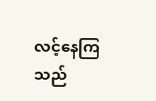လင့်နေကြသည်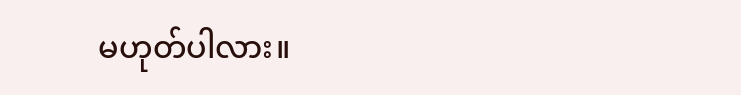မဟုတ်ပါလား။